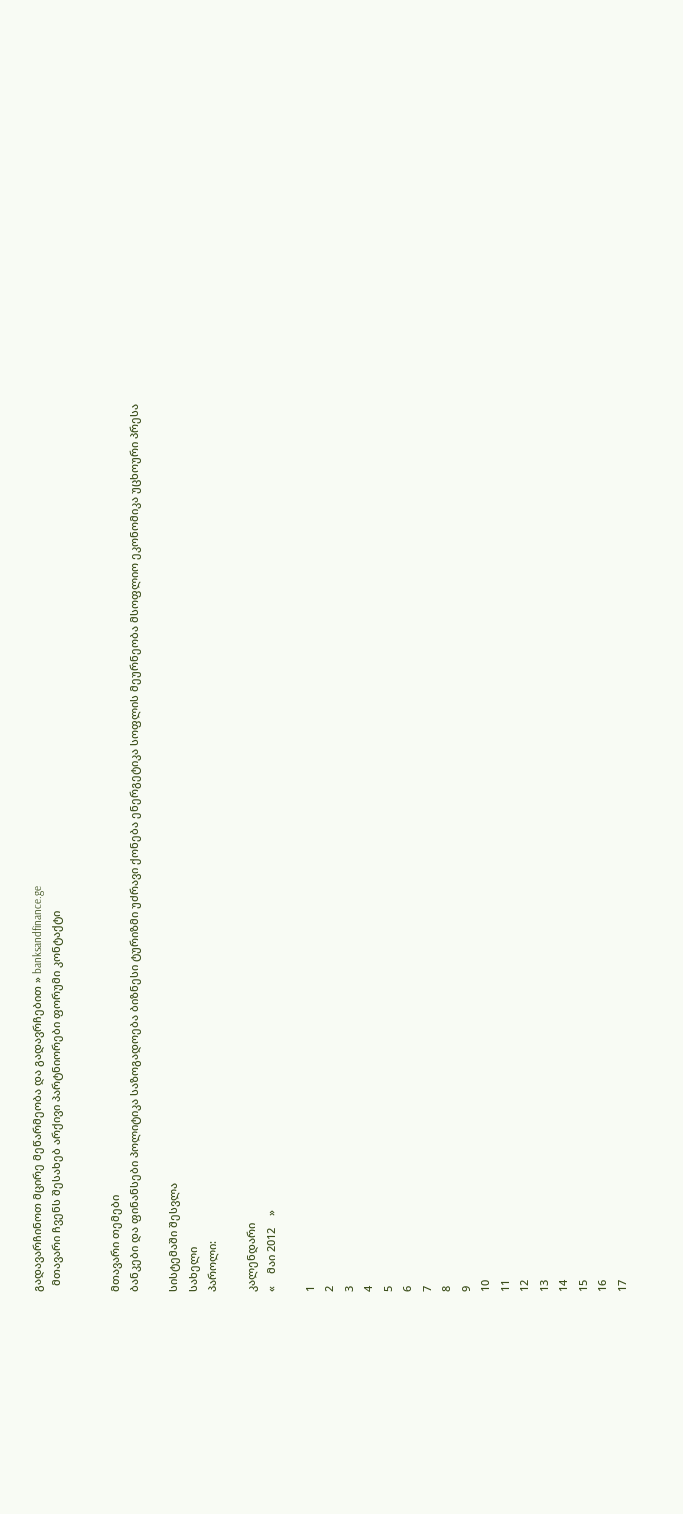გადავარჩინოთ მცირე მეწარმეობა და გადავრჩებით » banksandfinance.ge
  მთავარი ჩვენს შესახებ არქივი პარტნიორები ფორუმი კონტაქტი


მთავარი თემები
ბანკები და ფინანსები პოლიტიკა საზოგადოება ბიზნესი ტურიზმი უძრავი ქონება ენერგეტიკა სოფლის მეურნეობა მსოფლიო ეკონომიკა უცხოური პრესა

სისტემაში შესვლა
სახელი
პაროლი:

კალენდარი
«    მაი 2012    »

1
2
3
4
5
6
7
8
9
10
11
12
13
14
15
16
17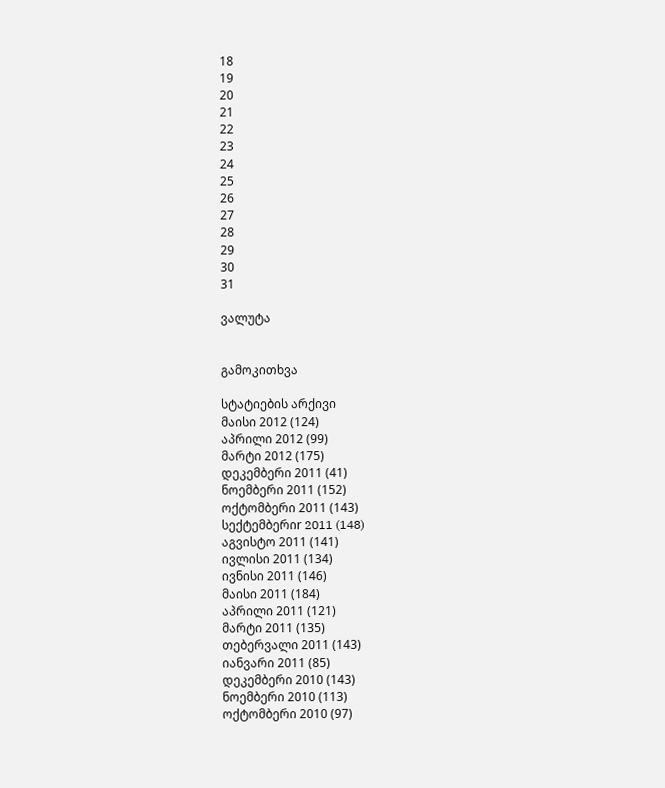18
19
20
21
22
23
24
25
26
27
28
29
30
31

ვალუტა


გამოკითხვა

სტატიების არქივი
მაისი 2012 (124)
აპრილი 2012 (99)
მარტი 2012 (175)
დეკემბერი 2011 (41)
ნოემბერი 2011 (152)
ოქტომბერი 2011 (143)
სექტემბერიr 2011 (148)
აგვისტო 2011 (141)
ივლისი 2011 (134)
ივნისი 2011 (146)
მაისი 2011 (184)
აპრილი 2011 (121)
მარტი 2011 (135)
თებერვალი 2011 (143)
იანვარი 2011 (85)
დეკემბერი 2010 (143)
ნოემბერი 2010 (113)
ოქტომბერი 2010 (97)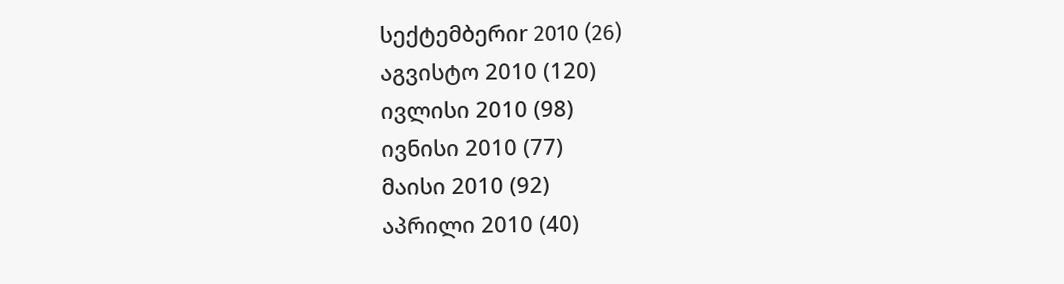სექტემბერიr 2010 (26)
აგვისტო 2010 (120)
ივლისი 2010 (98)
ივნისი 2010 (77)
მაისი 2010 (92)
აპრილი 2010 (40)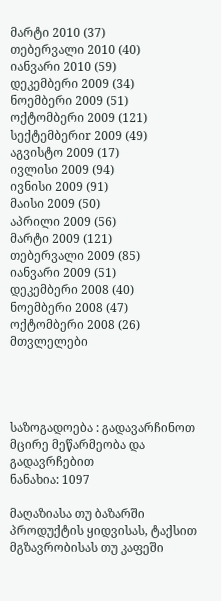მარტი 2010 (37)
თებერვალი 2010 (40)
იანვარი 2010 (59)
დეკემბერი 2009 (34)
ნოემბერი 2009 (51)
ოქტომბერი 2009 (121)
სექტემბერიr 2009 (49)
აგვისტო 2009 (17)
ივლისი 2009 (94)
ივნისი 2009 (91)
მაისი 2009 (50)
აპრილი 2009 (56)
მარტი 2009 (121)
თებერვალი 2009 (85)
იანვარი 2009 (51)
დეკემბერი 2008 (40)
ნოემბერი 2008 (47)
ოქტომბერი 2008 (26)
მთვლელები




საზოგადოება : გადავარჩინოთ მცირე მეწარმეობა და გადავრჩებით
ნანახია: 1097

მაღაზიასა თუ ბაზარში პროდუქტის ყიდვისას, ტაქსით მგზავრობისას თუ კაფეში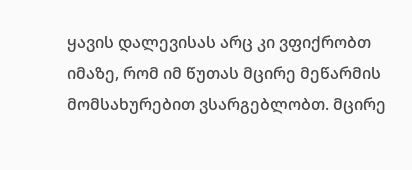ყავის დალევისას არც კი ვფიქრობთ იმაზე, რომ იმ წუთას მცირე მეწარმის მომსახურებით ვსარგებლობთ. მცირე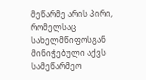მეწარმე არის პირი, რომელსაც სახელმწიფოსგან მინიჭებული აქვს სამეწარმეო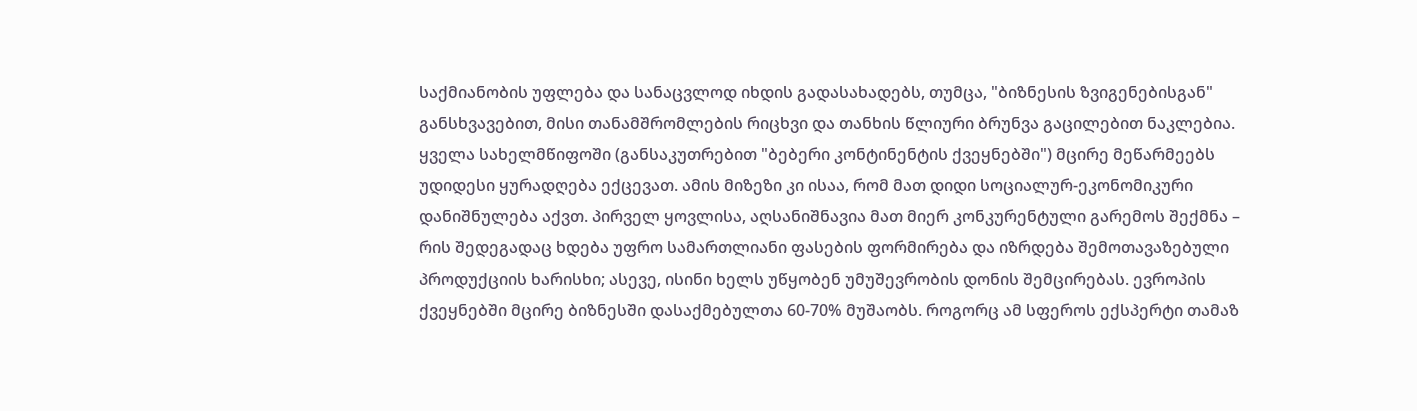საქმიანობის უფლება და სანაცვლოდ იხდის გადასახადებს, თუმცა, "ბიზნესის ზვიგენებისგან" განსხვავებით, მისი თანამშრომლების რიცხვი და თანხის წლიური ბრუნვა გაცილებით ნაკლებია.
ყველა სახელმწიფოში (განსაკუთრებით "ბებერი კონტინენტის ქვეყნებში") მცირე მეწარმეებს უდიდესი ყურადღება ექცევათ. ამის მიზეზი კი ისაა, რომ მათ დიდი სოციალურ-ეკონომიკური დანიშნულება აქვთ. პირველ ყოვლისა, აღსანიშნავია მათ მიერ კონკურენტული გარემოს შექმნა – რის შედეგადაც ხდება უფრო სამართლიანი ფასების ფორმირება და იზრდება შემოთავაზებული პროდუქციის ხარისხი; ასევე, ისინი ხელს უწყობენ უმუშევრობის დონის შემცირებას. ევროპის ქვეყნებში მცირე ბიზნესში დასაქმებულთა 60-70% მუშაობს. როგორც ამ სფეროს ექსპერტი თამაზ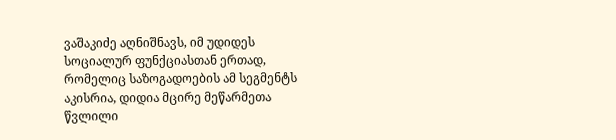ვაშაკიძე აღნიშნავს, იმ უდიდეს სოციალურ ფუნქციასთან ერთად, რომელიც საზოგადოების ამ სეგმენტს აკისრია, დიდია მცირე მეწარმეთა წვლილი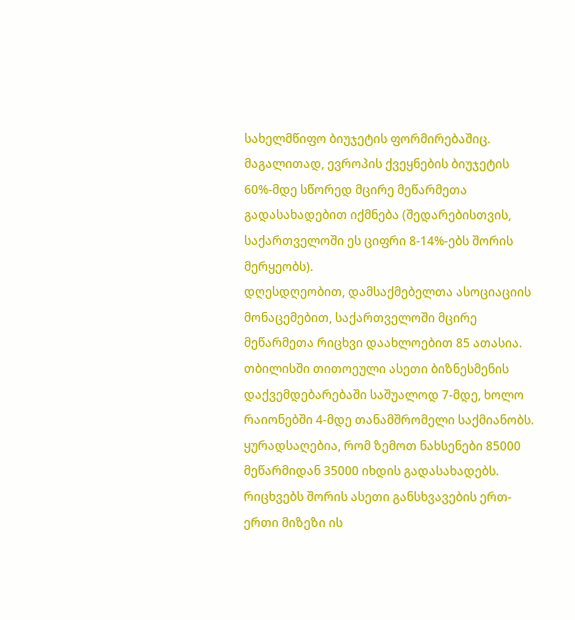სახელმწიფო ბიუჯეტის ფორმირებაშიც. მაგალითად, ევროპის ქვეყნების ბიუჯეტის 60%-მდე სწორედ მცირე მეწარმეთა გადასახადებით იქმნება (შედარებისთვის, საქართველოში ეს ციფრი 8-14%-ებს შორის მერყეობს).
დღესდღეობით, დამსაქმებელთა ასოციაციის მონაცემებით, საქართველოში მცირე მეწარმეთა რიცხვი დაახლოებით 85 ათასია. თბილისში თითოეული ასეთი ბიზნესმენის დაქვემდებარებაში საშუალოდ 7-მდე, ხოლო რაიონებში 4-მდე თანამშრომელი საქმიანობს. ყურადსაღებია, რომ ზემოთ ნახსენები 85000 მეწარმიდან 35000 იხდის გადასახადებს. რიცხვებს შორის ასეთი განსხვავების ერთ-ერთი მიზეზი ის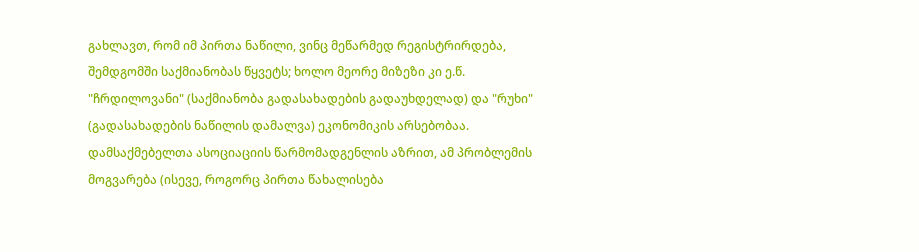გახლავთ, რომ იმ პირთა ნაწილი, ვინც მეწარმედ რეგისტრირდება, შემდგომში საქმიანობას წყვეტს; ხოლო მეორე მიზეზი კი ე.წ. "ჩრდილოვანი" (საქმიანობა გადასახადების გადაუხდელად) და "რუხი" (გადასახადების ნაწილის დამალვა) ეკონომიკის არსებობაა. დამსაქმებელთა ასოციაციის წარმომადგენლის აზრით, ამ პრობლემის მოგვარება (ისევე, როგორც პირთა წახალისება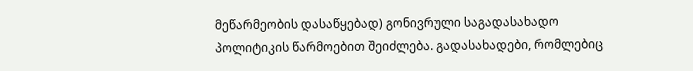მეწარმეობის დასაწყებად) გონივრული საგადასახადო პოლიტიკის წარმოებით შეიძლება. გადასახადები, რომლებიც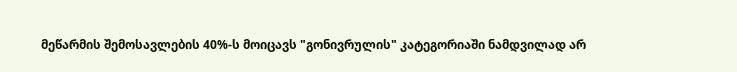მეწარმის შემოსავლების 40%-ს მოიცავს "გონივრულის" კატეგორიაში ნამდვილად არ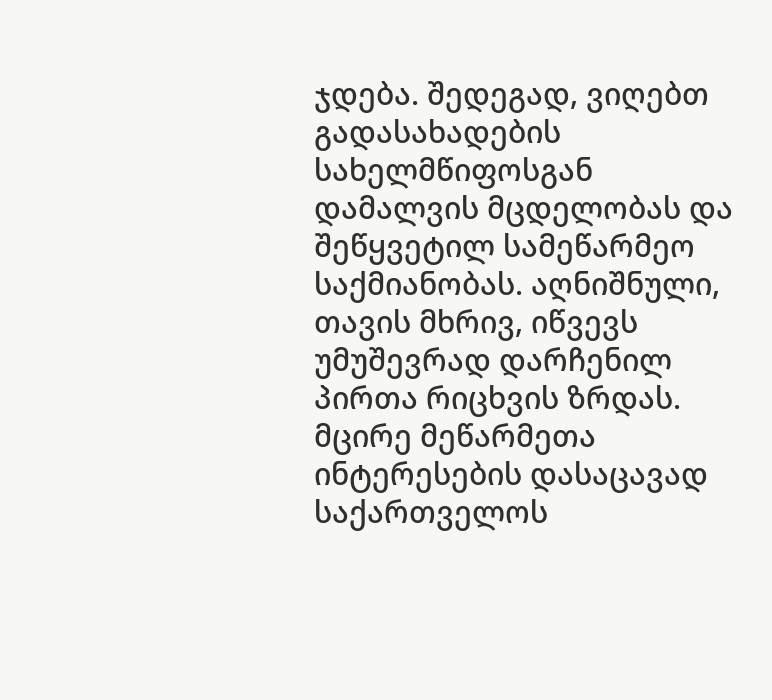ჯდება. შედეგად, ვიღებთ გადასახადების სახელმწიფოსგან დამალვის მცდელობას და შეწყვეტილ სამეწარმეო საქმიანობას. აღნიშნული, თავის მხრივ, იწვევს უმუშევრად დარჩენილ პირთა რიცხვის ზრდას.
მცირე მეწარმეთა ინტერესების დასაცავად საქართველოს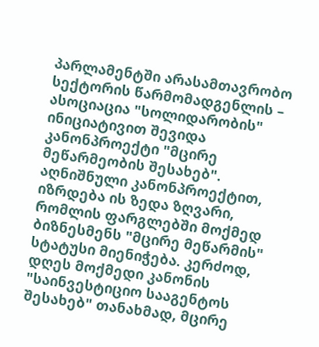პარლამენტში არასამთავრობო სექტორის წარმომადგენლის – ასოციაცია "სოლიდარობის" ინიციატივით შევიდა კანონპროექტი "მცირე მეწარმეობის შესახებ". აღნიშნული კანონპროექტით, იზრდება ის ზედა ზღვარი, რომლის ფარგლებში მოქმედ ბიზნესმენს "მცირე მეწარმის" სტატუსი მიენიჭება. კერძოდ, დღეს მოქმედი კანონის "საინვესტიციო სააგენტოს შესახებ" თანახმად, მცირე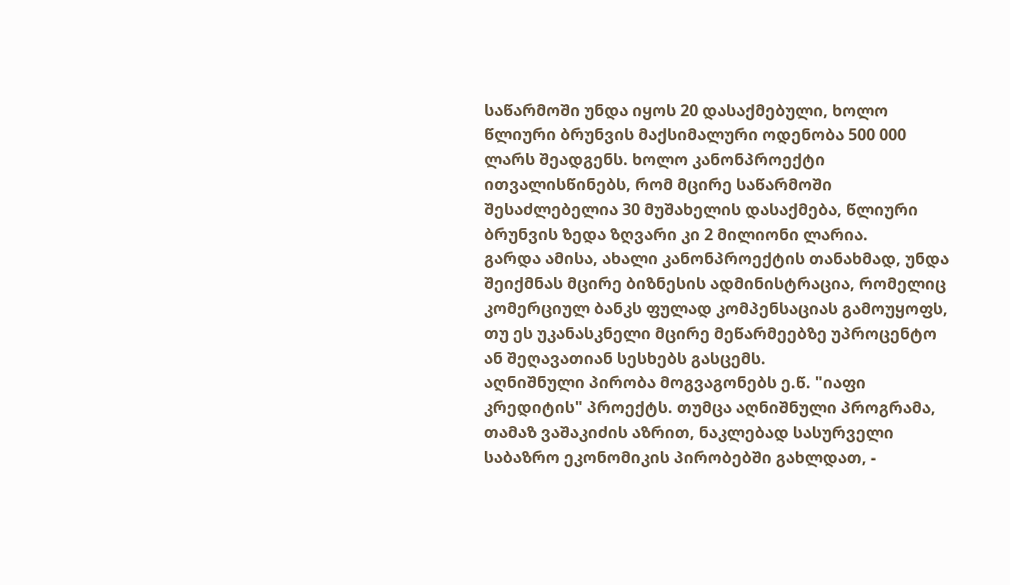საწარმოში უნდა იყოს 20 დასაქმებული, ხოლო წლიური ბრუნვის მაქსიმალური ოდენობა 500 000 ლარს შეადგენს. ხოლო კანონპროექტი ითვალისწინებს, რომ მცირე საწარმოში შესაძლებელია 30 მუშახელის დასაქმება, წლიური ბრუნვის ზედა ზღვარი კი 2 მილიონი ლარია.
გარდა ამისა, ახალი კანონპროექტის თანახმად, უნდა შეიქმნას მცირე ბიზნესის ადმინისტრაცია, რომელიც კომერციულ ბანკს ფულად კომპენსაციას გამოუყოფს, თუ ეს უკანასკნელი მცირე მეწარმეებზე უპროცენტო ან შეღავათიან სესხებს გასცემს.
აღნიშნული პირობა მოგვაგონებს ე.წ. "იაფი კრედიტის" პროექტს. თუმცა აღნიშნული პროგრამა, თამაზ ვაშაკიძის აზრით, ნაკლებად სასურველი საბაზრო ეკონომიკის პირობებში გახლდათ, -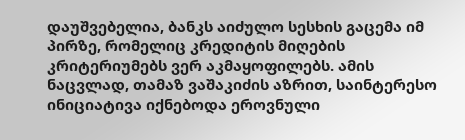დაუშვებელია, ბანკს აიძულო სესხის გაცემა იმ პირზე, რომელიც კრედიტის მიღების კრიტერიუმებს ვერ აკმაყოფილებს. ამის ნაცვლად, თამაზ ვაშაკიძის აზრით, საინტერესო ინიციატივა იქნებოდა ეროვნული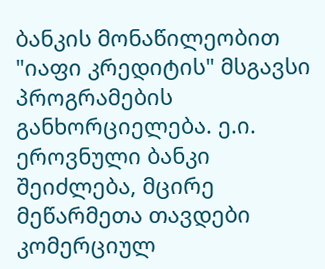ბანკის მონაწილეობით "იაფი კრედიტის" მსგავსი პროგრამების განხორციელება. ე.ი. ეროვნული ბანკი შეიძლება, მცირე მეწარმეთა თავდები კომერციულ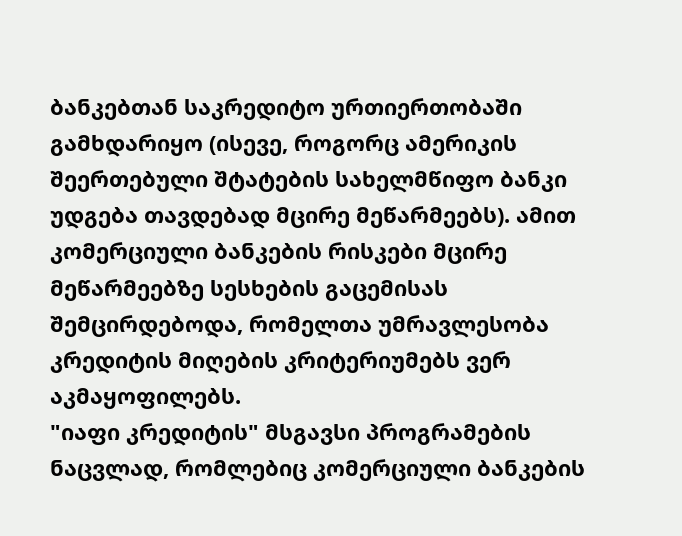ბანკებთან საკრედიტო ურთიერთობაში გამხდარიყო (ისევე, როგორც ამერიკის შეერთებული შტატების სახელმწიფო ბანკი უდგება თავდებად მცირე მეწარმეებს). ამით კომერციული ბანკების რისკები მცირე მეწარმეებზე სესხების გაცემისას შემცირდებოდა, რომელთა უმრავლესობა კრედიტის მიღების კრიტერიუმებს ვერ აკმაყოფილებს.
"იაფი კრედიტის" მსგავსი პროგრამების ნაცვლად, რომლებიც კომერციული ბანკების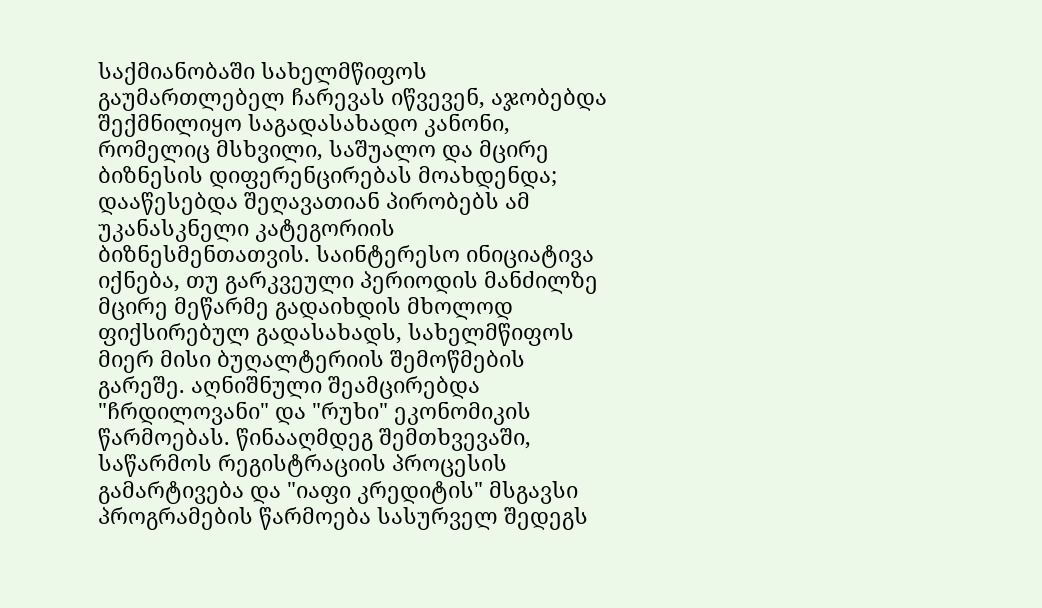საქმიანობაში სახელმწიფოს გაუმართლებელ ჩარევას იწვევენ, აჯობებდა შექმნილიყო საგადასახადო კანონი, რომელიც მსხვილი, საშუალო და მცირე ბიზნესის დიფერენცირებას მოახდენდა; დააწესებდა შეღავათიან პირობებს ამ უკანასკნელი კატეგორიის ბიზნესმენთათვის. საინტერესო ინიციატივა იქნება, თუ გარკვეული პერიოდის მანძილზე მცირე მეწარმე გადაიხდის მხოლოდ ფიქსირებულ გადასახადს, სახელმწიფოს მიერ მისი ბუღალტერიის შემოწმების გარეშე. აღნიშნული შეამცირებდა "ჩრდილოვანი" და "რუხი" ეკონომიკის წარმოებას. წინააღმდეგ შემთხვევაში, საწარმოს რეგისტრაციის პროცესის გამარტივება და "იაფი კრედიტის" მსგავსი პროგრამების წარმოება სასურველ შედეგს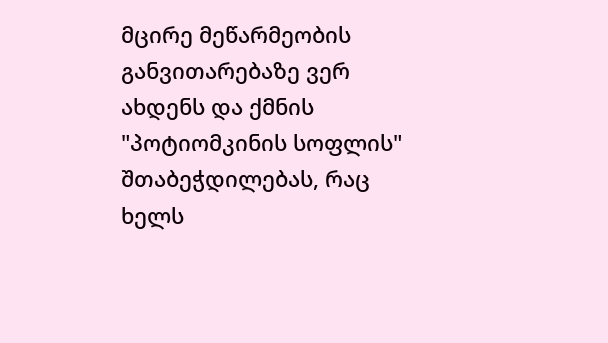მცირე მეწარმეობის განვითარებაზე ვერ ახდენს და ქმნის "პოტიომკინის სოფლის" შთაბეჭდილებას, რაც ხელს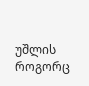უშლის როგორც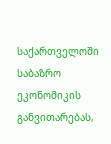საქართველოში საბაზრო ეკონომიკის განვითარებას,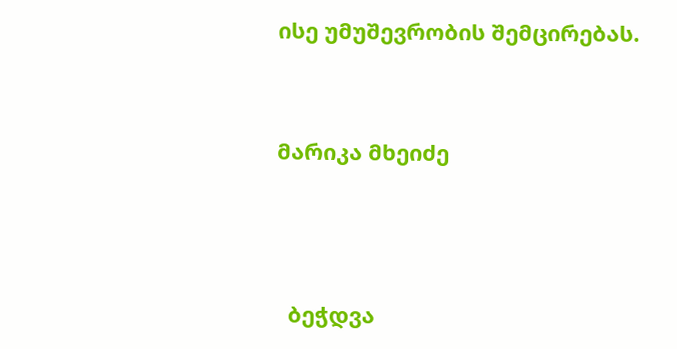ისე უმუშევრობის შემცირებას.


მარიკა მხეიძე



  ბეჭდვა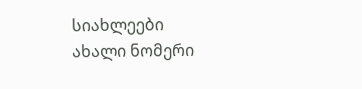სიახლეები
ახალი ნომერი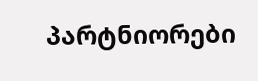პარტნიორები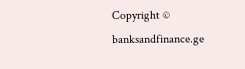Copyright © banksandfinance.ge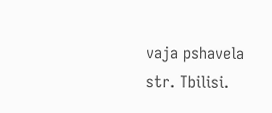vaja pshavela str. Tbilisi.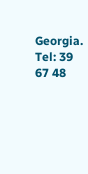Georgia. Tel: 39 67 48